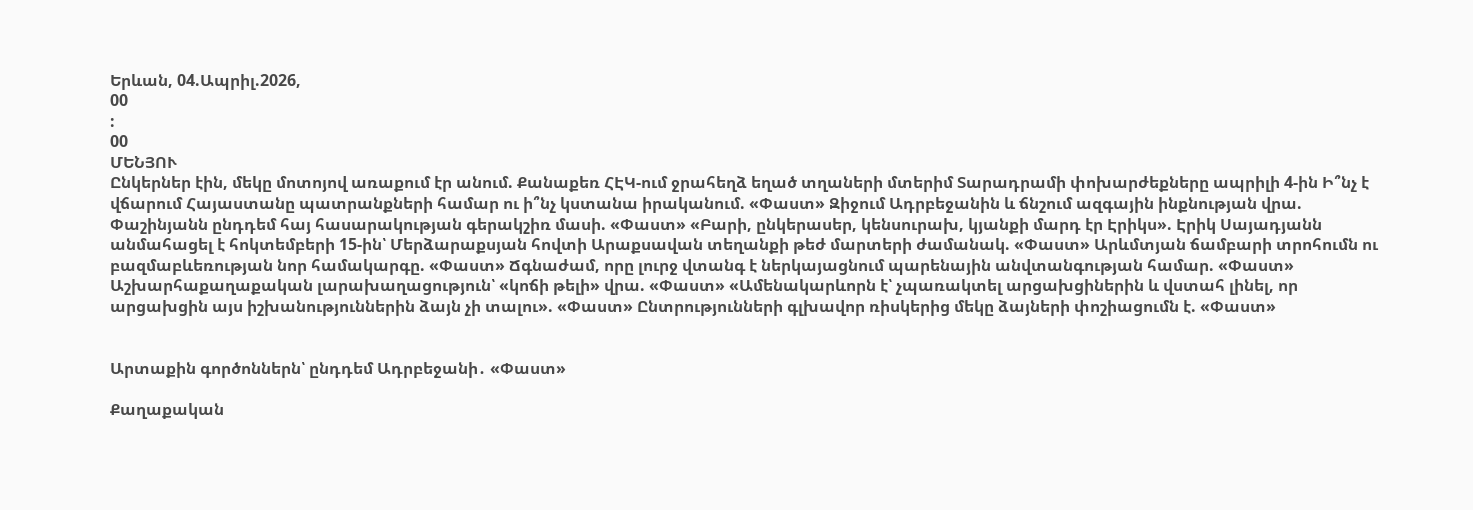Երևան, 04.Ապրիլ.2026,
00
:
00
ՄԵՆՅՈՒ
Ընկերներ էին, մեկը մոտոյով առաքում էր անում. Քանաքեռ ՀԷԿ-ում ջրահեղձ եղած տղաների մտերիմ Տարադրամի փոխարժեքները ապրիլի 4-ին Ի՞նչ է վճարում Հայաստանը պատրանքների համար ու ի՞նչ կստանա իրականում. «Փաստ» Զիջում Ադրբեջանին և ճնշում ազգային ինքնության վրա. Փաշինյանն ընդդեմ հայ հասարակության գերակշիռ մասի. «Փաստ» «Բարի, ընկերասեր, կենսուրախ, կյանքի մարդ էր Էրիկս». Էրիկ Սայադյանն անմահացել է հոկտեմբերի 15-ին՝ Մերձարաքսյան հովտի Արաքսավան տեղանքի թեժ մարտերի ժամանակ. «Փաստ» Արևմտյան ճամբարի տրոհումն ու բազմաբևեռության նոր համակարգը. «Փաստ» Ճգնաժամ, որը լուրջ վտանգ է ներկայացնում պարենային անվտանգության համար. «Փաստ» Աշխարհաքաղաքական լարախաղացություն՝ «կոճի թելի» վրա. «Փաստ» «Ամենակարևորն է՝ չպառակտել արցախցիներին և վստահ լինել, որ արցախցին այս իշխանություններին ձայն չի տալու». «Փաստ» Ընտրությունների գլխավոր ռիսկերից մեկը ձայների փոշիացումն է. «Փաստ»


Արտաքին գործոններն՝ ընդդեմ Ադրբեջանի․ «Փաստ»

Քաղաքական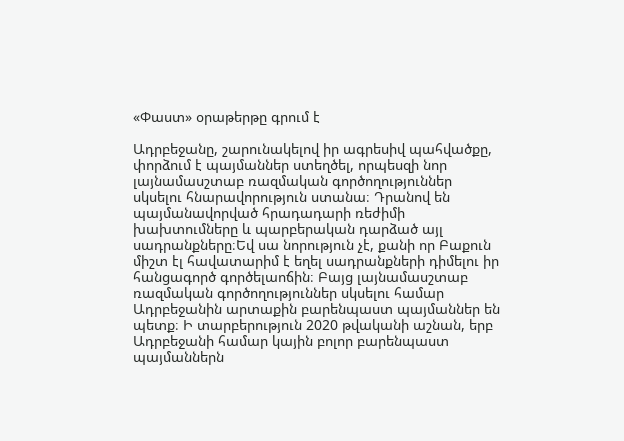«Փաստ» օրաթերթը գրում է

Ադրբեջանը, շարունակելով իր ագրեսիվ պահվածքը, փորձում է պայմաններ ստեղծել, որպեսզի նոր լայնամասշտաբ ռազմական գործողություններ սկսելու հնարավորություն ստանա։ Դրանով են պայմանավորված հրադադարի ռեժիմի խախտումները և պարբերական դարձած այլ սադրանքները։Եվ սա նորություն չէ, քանի որ Բաքուն միշտ էլ հավատարիմ է եղել սադրանքների դիմելու իր հանցագործ գործելաոճին։ Բայց լայնամասշտաբ ռազմական գործողություններ սկսելու համար Ադրբեջանին արտաքին բարենպաստ պայմաններ են պետք։ Ի տարբերություն 2020 թվականի աշնան, երբ Ադրբեջանի համար կային բոլոր բարենպաստ պայմաններն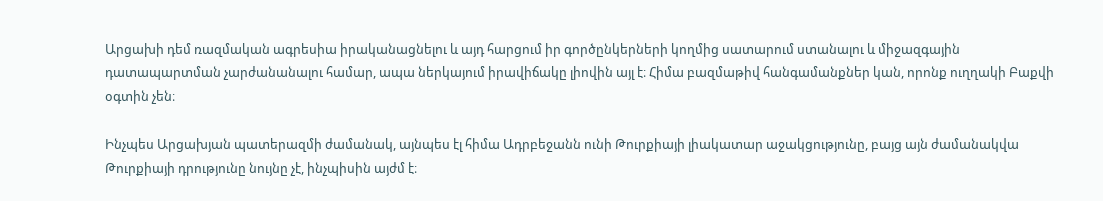Արցախի դեմ ռազմական ագրեսիա իրականացնելու և այդ հարցում իր գործընկերների կողմից սատարում ստանալու և միջազգային դատապարտման չարժանանալու համար, ապա ներկայում իրավիճակը լիովին այլ է։ Հիմա բազմաթիվ հանգամանքներ կան, որոնք ուղղակի Բաքվի օգտին չեն։

Ինչպես Արցախյան պատերազմի ժամանակ, այնպես էլ հիմա Ադրբեջանն ունի Թուրքիայի լիակատար աջակցությունը, բայց այն ժամանակվա Թուրքիայի դրությունը նույնը չէ, ինչպիսին այժմ է։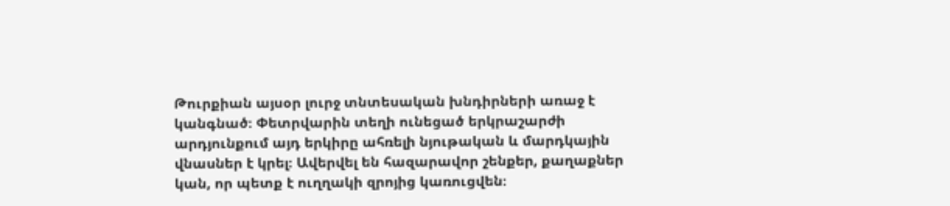Թուրքիան այսօր լուրջ տնտեսական խնդիրների առաջ է կանգնած։ Փետրվարին տեղի ունեցած երկրաշարժի արդյունքում այդ երկիրը ահռելի նյութական և մարդկային վնասներ է կրել։ Ավերվել են հազարավոր շենքեր, քաղաքներ կան, որ պետք է ուղղակի զրոյից կառուցվեն։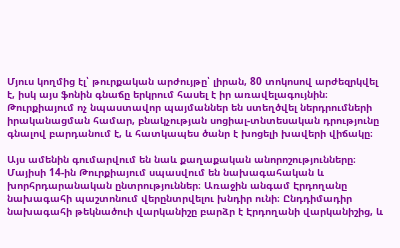Մյուս կողմից էլ՝ թուրքական արժույթը՝ լիրան, 80 տոկոսով արժեզրկվել է, իսկ այս ֆոնին գնաճը երկրում հասել է իր առավելագույնին։ Թուրքիայում ոչ նպաստավոր պայմաններ են ստեղծվել ներդրումների իրականացման համար, բնակչության սոցիալ-տնտեսական դրությունը գնալով բարդանում է, և հատկապես ծանր է խոցելի խավերի վիճակը։

Այս ամենին գումարվում են նաև քաղաքական անորոշությունները։ Մայիսի 14-ին Թուրքիայում սպասվում են նախագահական և խորհրդարանական ընտրություններ։ Առաջին անգամ Էրդողանը նախագահի պաշտոնում վերընտրվելու խնդիր ունի։ Ընդդիմադիր նախագահի թեկնածուի վարկանիշը բարձր է Էրդողանի վարկանիշից, և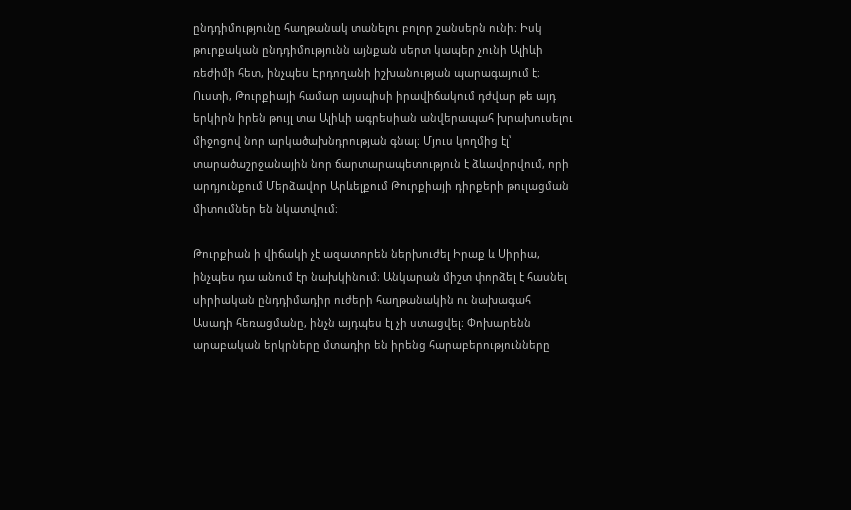ընդդիմությունը հաղթանակ տանելու բոլոր շանսերն ունի։ Իսկ թուրքական ընդդիմությունն այնքան սերտ կապեր չունի Ալիևի ռեժիմի հետ, ինչպես Էրդողանի իշխանության պարագայում է։ Ուստի, Թուրքիայի համար այսպիսի իրավիճակում դժվար թե այդ երկիրն իրեն թույլ տա Ալիևի ագրեսիան անվերապահ խրախուսելու միջոցով նոր արկածախնդրության գնալ։ Մյուս կողմից էլ՝ տարածաշրջանային նոր ճարտարապետություն է ձևավորվում, որի արդյունքում Մերձավոր Արևելքում Թուրքիայի դիրքերի թուլացման միտումներ են նկատվում։

Թուրքիան ի վիճակի չէ ազատորեն ներխուժել Իրաք և Սիրիա, ինչպես դա անում էր նախկինում։ Անկարան միշտ փորձել է հասնել սիրիական ընդդիմադիր ուժերի հաղթանակին ու նախագահ Ասադի հեռացմանը, ինչն այդպես էլ չի ստացվել։ Փոխարենն արաբական երկրները մտադիր են իրենց հարաբերությունները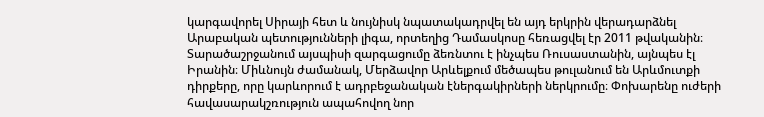կարգավորել Սիրայի հետ և նույնիսկ նպատակադրվել են այդ երկրին վերադարձնել Արաբական պետությունների լիգա, որտեղից Դամասկոսը հեռացվել էր 2011 թվականին։ Տարածաշրջանում այսպիսի զարգացումը ձեռնտու է ինչպես Ռուսաստանին, այնպես էլ Իրանին։ Միևնույն ժամանակ, Մերձավոր Արևելքում մեծապես թուլանում են Արևմուտքի դիրքերը, որը կարևորում է ադրբեջանական էներգակիրների ներկրումը։ Փոխարենը ուժերի հավասարակշռություն ապահովող նոր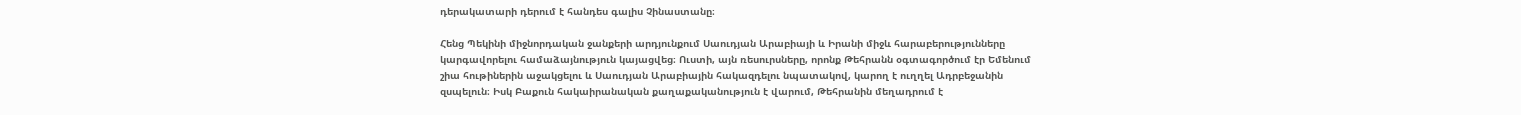դերակատարի դերում է հանդես գալիս Չինաստանը։

Հենց Պեկինի միջնորդական ջանքերի արդյունքում Սաուդյան Արաբիայի և Իրանի միջև հարաբերությունները կարգավորելու համաձայնություն կայացվեց։ Ուստի, այն ռեսուրսները, որոնք Թեհրանն օգտագործում էր Եմենում շիա հութիներին աջակցելու և Սաուդյան Արաբիային հակազդելու նպատակով, կարող է ուղղել Ադրբեջանին զսպելուն։ Իսկ Բաքուն հակաիրանական քաղաքականություն է վարում, Թեհրանին մեղադրում է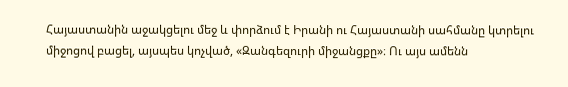Հայաստանին աջակցելու մեջ և փորձում է Իրանի ու Հայաստանի սահմանը կտրելու միջոցով բացել, այսպես կոչված, «Զանգեզուրի միջանցքը»։ Ու այս ամենն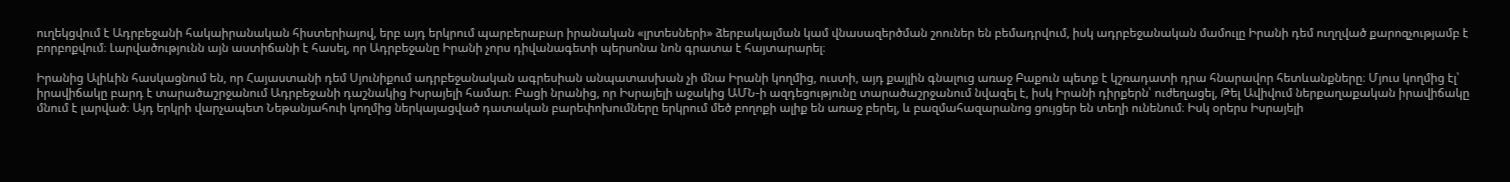ուղեկցվում է Ադրբեջանի հակաիրանական հիստերիայով, երբ այդ երկրում պարբերաբար իրանական «լրտեսների» ձերբակալման կամ վնասազերծման շոուներ են բեմադրվում, իսկ ադրբեջանական մամուլը Իրանի դեմ ուղղված քարոզչությամբ է բորբոքվում։ Լարվածությունն այն աստիճանի է հասել, որ Ադրբեջանը Իրանի չորս դիվանագետի պերսոնա նոն գրատա է հայտարարել։

Իրանից Ալիևին հասկացնում են, որ Հայաստանի դեմ Սյունիքում ադրբեջանական ագրեսիան անպատասխան չի մնա Իրանի կողմից, ուստի, այդ քայլին գնալուց առաջ Բաքուն պետք է կշռադատի դրա հնարավոր հետևանքները։ Մյուս կողմից էլ՝ իրավիճակը բարդ է տարածաշրջանում Ադրբեջանի դաշնակից Իսրայելի համար։ Բացի նրանից, որ Իսրայելի աջակից ԱՄՆ-ի ազդեցությունը տարածաշրջանում նվազել է, իսկ Իրանի դիրքերն՝ ուժեղացել, Թել Ավիվում ներքաղաքական իրավիճակը մնում է լարված։ Այդ երկրի վարչապետ Նեթանյահուի կողմից ներկայացված դատական բարեփոխումները երկրում մեծ բողոքի ալիք են առաջ բերել, և բազմահազարանոց ցույցեր են տեղի ունենում։ Իսկ օրերս Իսրայելի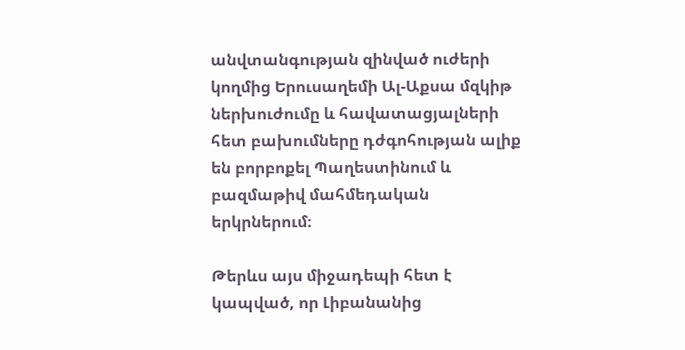անվտանգության զինված ուժերի կողմից Երուսաղեմի Ալ-Աքսա մզկիթ ներխուժումը և հավատացյալների հետ բախումները դժգոհության ալիք են բորբոքել Պաղեստինում և բազմաթիվ մահմեդական երկրներում։

Թերևս այս միջադեպի հետ է կապված, որ Լիբանանից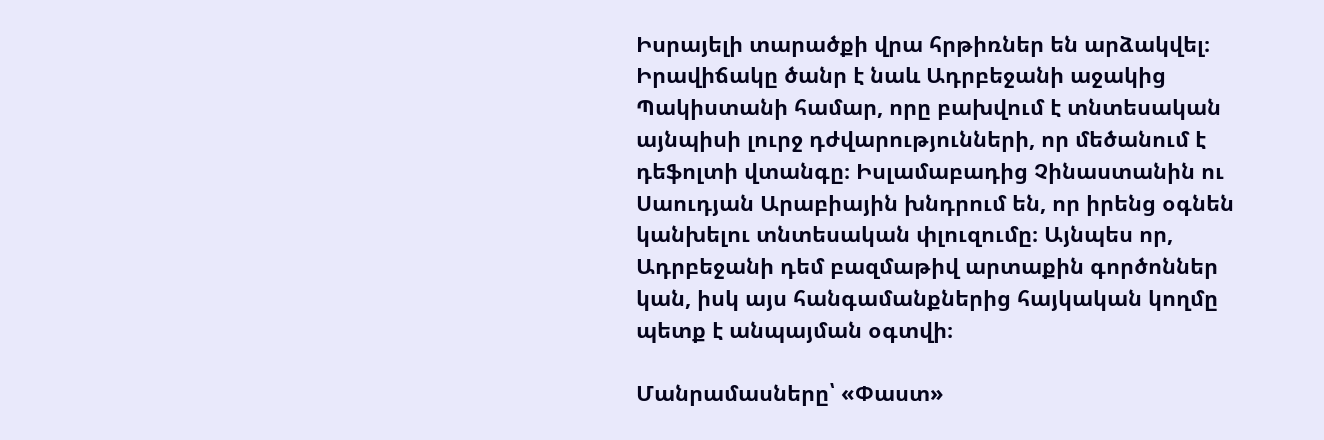Իսրայելի տարածքի վրա հրթիռներ են արձակվել։ Իրավիճակը ծանր է նաև Ադրբեջանի աջակից Պակիստանի համար, որը բախվում է տնտեսական այնպիսի լուրջ դժվարությունների, որ մեծանում է դեֆոլտի վտանգը։ Իսլամաբադից Չինաստանին ու Սաուդյան Արաբիային խնդրում են, որ իրենց օգնեն կանխելու տնտեսական փլուզումը։ Այնպես որ, Ադրբեջանի դեմ բազմաթիվ արտաքին գործոններ կան, իսկ այս հանգամանքներից հայկական կողմը պետք է անպայման օգտվի։

Մանրամասները՝ «Փաստ»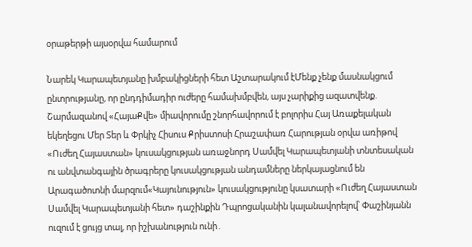օրաթերթի այսօրվա համարում

Նարեկ Կարապետյանը խմբակիցների հետ Աշտարակում էՄենք չենք մասնակցում ընտրությանը, որ ընդդիմադիր ուժերը համախմբվեն, այս չարիքից ազատվենք. Շարմազանով «ՀայաՔվե» միավորումը շնորհավորում է բոլորիս Հայ Առաքելական եկեղեցու Մեր Տեր և Փրկիչ Հիսուս Քրիստոսի Հրաշափառ Հարության օրվա առիթով «Ուժեղ Հայաստան» կուսակցության առաջնորդ Սամվել Կարապետյանի տնտեսական ու անվտանգային ծրագրերը կուսակցության անդամները ներկայացնում են Արագածոտնի մարզում«Կայունություն» կուսակցությունը կսատարի «Ուժեղ Հայաստան Սամվել Կարապետյանի հետ» դաշինքին Դպրոցականին կալանավորելով՝ Փաշինյանն ուզում է ցույց տալ, որ իշխանություն ունի․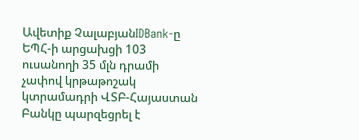Ավետիք ՉալաբյանIDBank-ը ԵՊՀ-ի արցախցի 103 ուսանողի 35 մլն դրամի չափով կրթաթոշակ կտրամադրի ՎՏԲ-Հայաստան Բանկը պարզեցրել է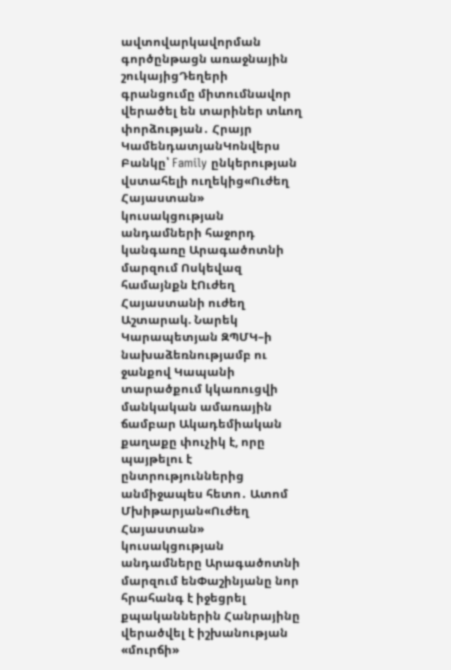ավտովարկավորման գործընթացն առաջնային շուկայիցԴեղերի գրանցումը միտումնավոր վերածել են տարիներ տևող փորձության․ Հրայր ԿամենդատյանԿոնվերս Բանկը՝ Family ընկերության վստահելի ուղեկից«Ուժեղ Հայաստան» կուսակցության անդամների հաջորդ կանգառը Արագածոտնի մարզում Ոսկեվազ համայնքն էՈւժեղ Հայաստանի ուժեղ Աշտարակ. Նարեկ Կարապետյան ԶՊՄԿ–ի նախաձեռնությամբ ու ջանքով Կապանի տարածքում կկառուցվի մանկական ամառային ճամբար Ակադեմիական քաղաքը փուչիկ է, որը պայթելու է ընտրություններից անմիջապես հետո․ Ատոմ Մխիթարյան«Ուժեղ Հայաստան» կուսակցության անդամները Արագածոտնի մարզում ենՓաշինյանը նոր հրահանգ է իջեցրել քպականներին Հանրայինը վերածվել է իշխանության «մուրճի»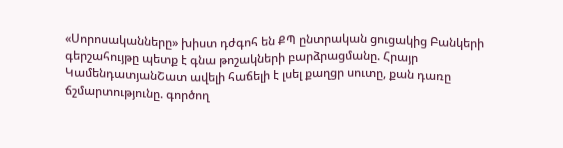«Սորոսականները» խիստ դժգոհ են ՔՊ ընտրական ցուցակից Բանկերի գերշահույթը պետք է գնա թոշակների բարձրացմանը. Հրայր ԿամենդատյանՇատ ավելի հաճելի է լսել քաղցր սուտը, քան դառը ճշմարտությունը. գործող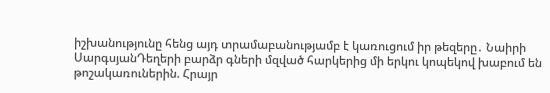իշխանությունը հենց այդ տրամաբանությամբ է կառուցում իր թեզերը․ Նաիրի ՍարգսյանԴեղերի բարձր գների մզված հարկերից մի երկու կոպեկով խաբում են թոշակառուներին. Հրայր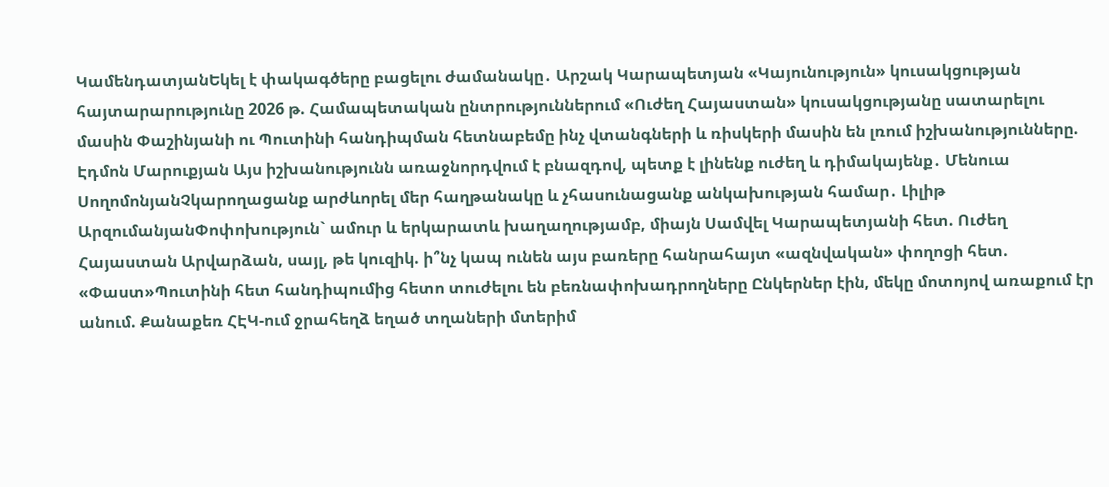ԿամենդատյանԵկել է փակագծերը բացելու ժամանակը․ Արշակ Կարապետյան «Կայունություն» կուսակցության հայտարարությունը 2026 թ. Համապետական ընտրություններում «Ուժեղ Հայաստան» կուսակցությանը սատարելու մասին Փաշինյանի ու Պուտինի հանդիպման հետնաբեմը ինչ վտանգների և ռիսկերի մասին են լռում իշխանությունները. Էդմոն Մարուքյան Այս իշխանությունն առաջնորդվում է բնազդով, պետք է լինենք ուժեղ և դիմակայենք․ Մենուա ՍողոմոնյանՉկարողացանք արժևորել մեր հաղթանակը և չհասունացանք անկախության համար․ Լիլիթ ԱրզումանյանՓոփոխություն` ամուր և երկարատև խաղաղությամբ, միայն Սամվել Կարապետյանի հետ. Ուժեղ Հայաստան Արվարձան, սայլ, թե կուզիկ. ի՞նչ կապ ունեն այս բառերը հանրահայտ «ազնվական» փողոցի հետ. «Փաստ»Պուտինի հետ հանդիպումից հետո տուժելու են բեռնափոխադրողները Ընկերներ էին, մեկը մոտոյով առաքում էր անում. Քանաքեռ ՀԷԿ-ում ջրահեղձ եղած տղաների մտերիմ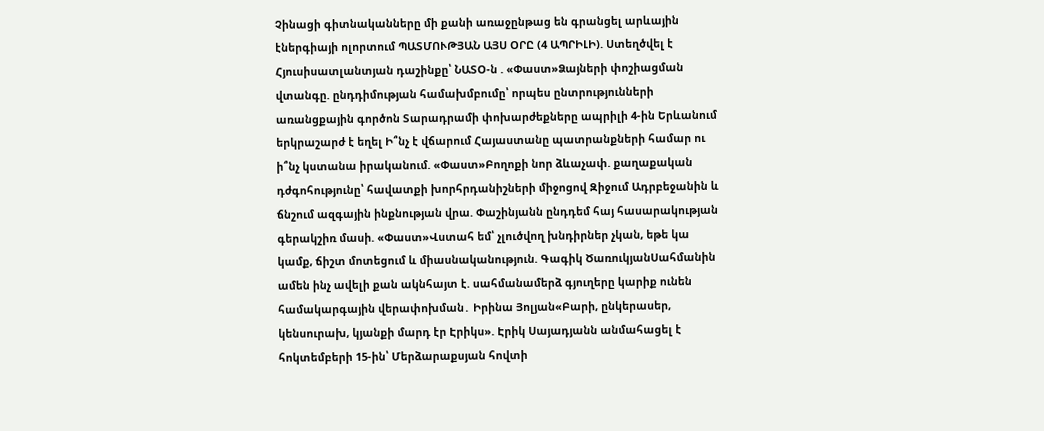Չինացի գիտնականները մի քանի առաջընթաց են գրանցել արևային էներգիայի ոլորտում ՊԱՏՄՈՒԹՅԱՆ ԱՅՍ ՕՐԸ (4 ԱՊՐԻԼԻ). Ստեղծվել է Հյուսիսատլանտյան դաշինքը՝ ՆԱՏՕ-ն . «Փաստ»Ձայների փոշիացման վտանգը. ընդդիմության համախմբումը՝ որպես ընտրությունների առանցքային գործոն Տարադրամի փոխարժեքները ապրիլի 4-ին Երևանում երկրաշարժ է եղել Ի՞նչ է վճարում Հայաստանը պատրանքների համար ու ի՞նչ կստանա իրականում. «Փաստ»Բողոքի նոր ձևաչափ. քաղաքական դժգոհությունը՝ հավատքի խորհրդանիշների միջոցով Զիջում Ադրբեջանին և ճնշում ազգային ինքնության վրա. Փաշինյանն ընդդեմ հայ հասարակության գերակշիռ մասի. «Փաստ»Վստահ եմ՝ չլուծվող խնդիրներ չկան, եթե կա կամք, ճիշտ մոտեցում և միասնականություն. Գագիկ ԾառուկյանՍահմանին ամեն ինչ ավելի քան ակնհայտ է. սահմանամերձ գյուղերը կարիք ունեն համակարգային վերափոխման․ Իրինա Յոլյան«Բարի, ընկերասեր, կենսուրախ, կյանքի մարդ էր Էրիկս». Էրիկ Սայադյանն անմահացել է հոկտեմբերի 15-ին՝ Մերձարաքսյան հովտի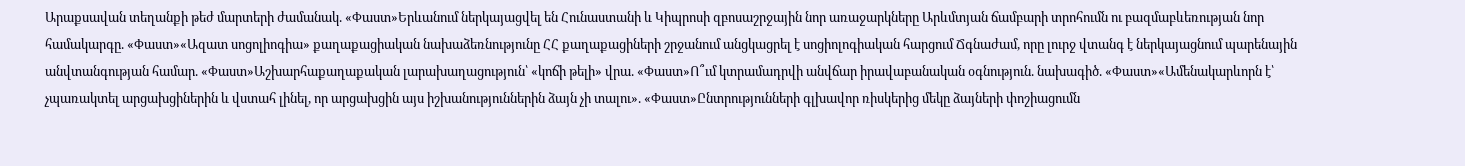Արաքսավան տեղանքի թեժ մարտերի ժամանակ. «Փաստ»Երևանում ներկայացվել են Հունաստանի և Կիպրոսի զբոսաշրջային նոր առաջարկները Արևմտյան ճամբարի տրոհումն ու բազմաբևեռության նոր համակարգը. «Փաստ»«Ազատ սոցոլիոգիա» քաղաքացիական նախաձեռնությունը ՀՀ քաղաքացիների շրջանում անցկացրել է սոցիոլոգիական հարցում Ճգնաժամ, որը լուրջ վտանգ է ներկայացնում պարենային անվտանգության համար. «Փաստ»Աշխարհաքաղաքական լարախաղացություն՝ «կոճի թելի» վրա. «Փաստ»Ո՞ւմ կտրամադրվի անվճար իրավաբանական օգնություն. նախագիծ. «Փաստ»«Ամենակարևորն է՝ չպառակտել արցախցիներին և վստահ լինել, որ արցախցին այս իշխանություններին ձայն չի տալու». «Փաստ»Ընտրությունների գլխավոր ռիսկերից մեկը ձայների փոշիացումն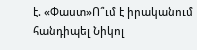է. «Փաստ»Ո՞ւմ է իրականում հանդիպել Նիկոլ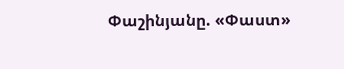Փաշինյանը. «Փաստ»